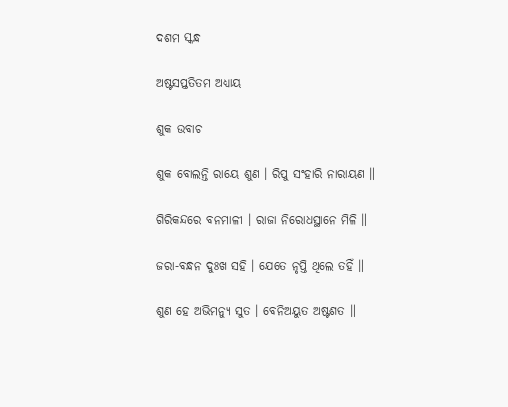ଦଶମ ସ୍କନ୍ଧ

ଅଷ୍ଟସପ୍ତତିତମ ଅଧ୍ୟାୟ

ଶୁକ ଉବାଚ

ଶୁକ ବୋଲନ୍ତି ରାୟେ ଶୁଣ । ରିପୁ ସଂହାରି ନାରାୟଣ ॥

ଗିରିକନ୍ଦରେ ବନମାଳୀ । ରାଜା ନିରୋଧସ୍ଥାନେ ମିଳି ॥

ଜରା-ବନ୍ଧନ ଦୁଃଖ ସହି । ଯେତେ ନୃପ୍ତି ଥିଲେ ତହିଁ ॥

ଶୁଣ ହେ ଅଭିମନ୍ୟୁ ସୁତ । ବେନିଅୟୁତ ଅଷ୍ଟଶତ ॥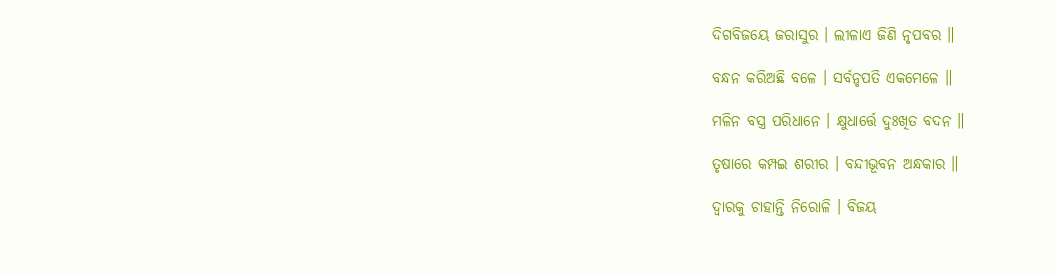ଦିଗବିଜୟେ ଜରାସୁର । ଲୀଳାଏ ଜିଣି ନୃପବର ॥

ବନ୍ଧନ କରିଅଛି ବଳେ । ସର୍ବନୃପତି ଏକମେଳେ ॥

ମଳିନ ବସ୍ତ୍ର ପରିଧାନେ । କ୍ଷୁଧାର୍ତ୍ତେ ଦୁଃଖିତ ବଦନ ॥

ତୃଷାରେ କମ୍ପଇ ଶରୀର । ବନ୍ଦୀଭୂବନ ଅନ୍ଧକାର ॥

ଦ୍ୱାରକୁ ଚାହାନ୍ତି ନିରୋଳି । ବିଜୟ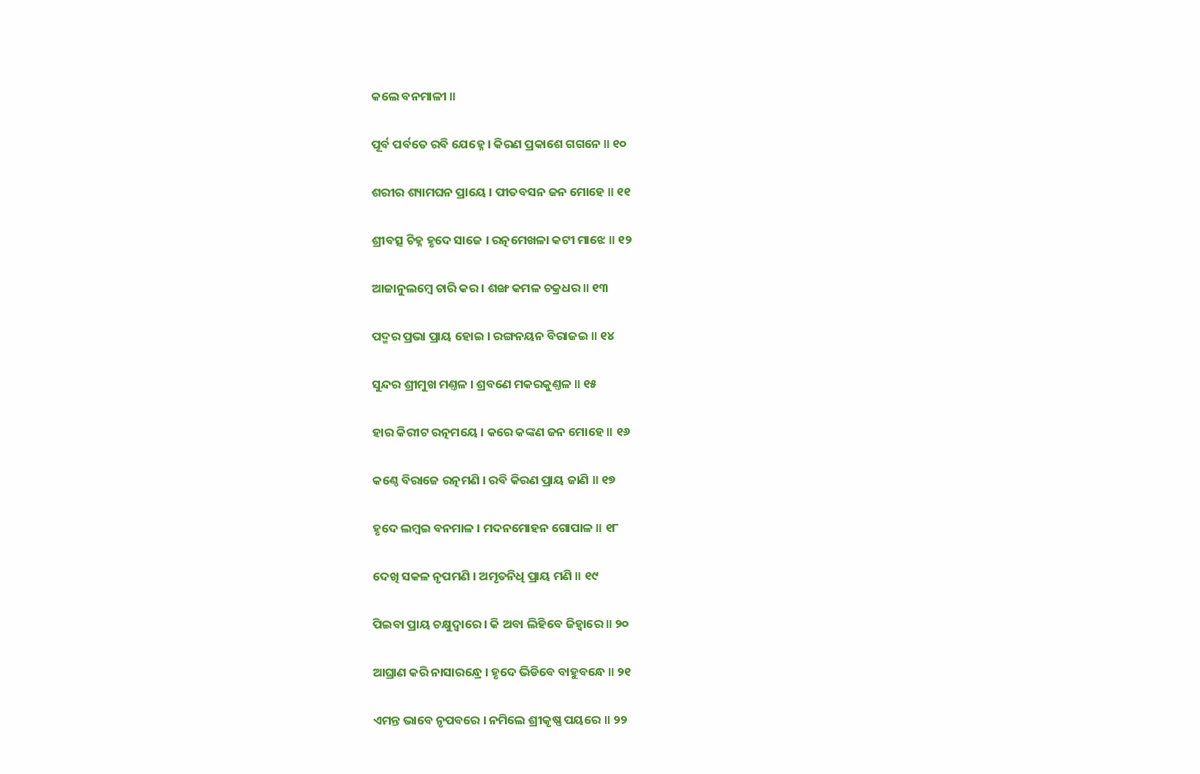କଲେ ବନମାଳୀ ॥

ପୂର୍ବ ପର୍ବତେ ରବି ଯେହ୍ନେ । କିରଣ ପ୍ରକାଶେ ଗଗନେ ॥ ୧୦

ଶରୀର ଶ୍ୟାମଘନ ପ୍ରାୟେ । ପୀତବସନ ଜନ ମୋହେ ॥ ୧୧

ଶ୍ରୀବତ୍ସ ଚିହ୍ନ ହୃଦେ ସାଜେ । ରତ୍ନମେଖଳା କଟୀ ମାଝେ ॥ ୧୨

ଆଜାନୁଲମ୍ବେ ଚାରି କର । ଶଙ୍ଖ କମଳ ଚକ୍ରଧର ॥ ୧୩

ପଦ୍ମର ପ୍ରଭା ପ୍ରାୟ ହୋଇ । ରଙ୍ଗନୟନ ବିରାଜଇ ॥ ୧୪

ସୁନ୍ଦର ଶ୍ରୀମୁଖ ମଣ୍ତଳ । ଶ୍ରବଣେ ମକରକୁଣ୍ତଳ ॥ ୧୫

ହାର କିରୀଟ ରତ୍ନମୟେ । କରେ କଙ୍କଣ ଜନ ମୋହେ ॥ ୧୬

କଣ୍ଠେ ବିରାଜେ ରତ୍ନମଣି । ରବି କିରଣ ପ୍ରାୟ ଜାଣି ॥ ୧୭

ହୃଦେ ଲମ୍ବଇ ବନମାଳ । ମଦନମୋହନ ଗୋପାଳ ॥ ୧୮

ଦେଖି ସକଳ ନୃପମଣି । ଅମୃତନିଧି ପ୍ରାୟ ମଣି ॥ ୧୯

ପିଇବା ପ୍ରାୟ ଚକ୍ଷୁଦ୍ୱାରେ । କି ଅବା ଲିହିବେ ଜିହ୍ୱାରେ ॥ ୨୦

ଆଘ୍ରାଣ କରି ନାସାରନ୍ଧ୍ରେ । ହୃଦେ ଭିଡିବେ ବାହୁବନ୍ଧେ ॥ ୨୧

ଏମନ୍ତ ଭାବେ ନୃପବରେ । ନମିଲେ ଶ୍ରୀକୃଷ୍ଣ ପୟରେ ॥ ୨୨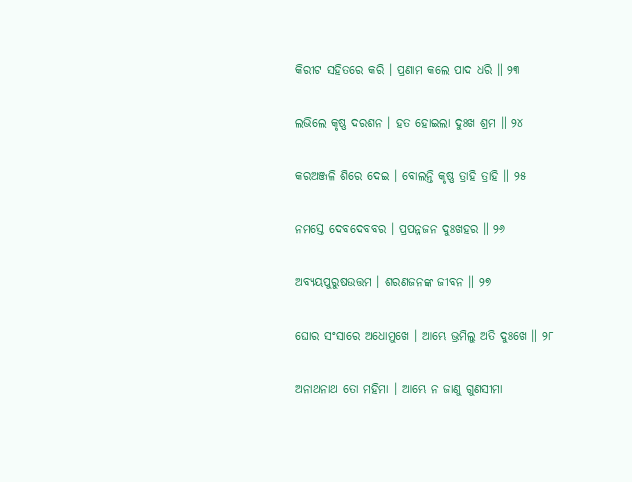କିରୀଟ ସହିତରେ କରି । ପ୍ରଣାମ କଲେ ପାଦ ଧରି ॥ ୨୩

ଲଭିଲେ କୃଷ୍ଣ ଦରଶନ । ହତ ହୋଇଲା ଦୁଃଖ ଶ୍ରମ ॥ ୨୪

କରଅଞ୍ଜଳି ଶିରେ ଦେଇ । ବୋଲନ୍ତି କୃଷ୍ଣ ତ୍ରାହି ତ୍ରାହି ॥ ୨୫

ନମସ୍ତେ ଦେବଦେବବର । ପ୍ରପନ୍ନଜନ ଦୁଃଖହର ॥ ୨୬

ଅବ୍ୟୟପୁରୁଷଉତ୍ତମ । ଶରଣଜନଙ୍କ ଜୀବନ ॥ ୨୭

ଘୋର ସଂସାରେ ଅଧୋମୁଖେ । ଆମ୍ଭେ ଭ୍ରମିଲୁ ଅତି ଦୁଃଖେ ॥ ୨୮

ଅନାଥନାଥ ତୋ ମହିମା । ଆମ୍ଭେ ନ ଜାଣୁ ଗୁଣସୀମା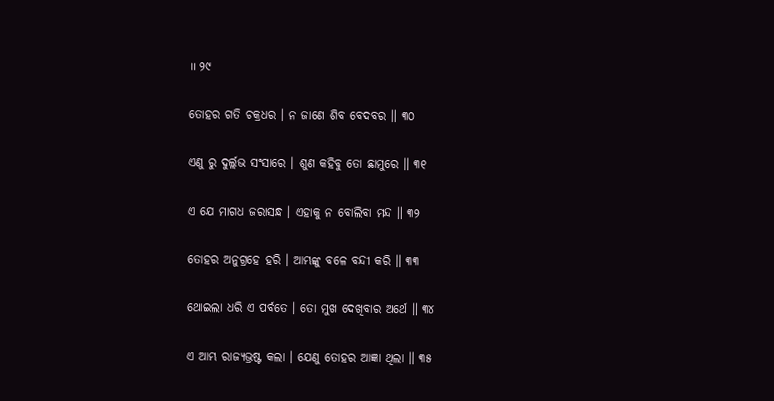॥ ୨୯

ତୋହର ଗତି ଚକ୍ରଧର । ନ ଜାଣେ ଶିବ ବେଦବର ॥ ୩୦

ଏଣୁ ରୁ ଦୁର୍ଲ୍ଲଭ ସଂସାରେ । ଶୁଣ କହିବୁ ତୋ ଛାମୁରେ ॥ ୩୧

ଏ ଯେ ମାଗଧ ଜରାସନ୍ଧ । ଏହାକୁ ନ ବୋଲିବା ମନ୍ଦ ॥ ୩୨

ତୋହର ଅନୁଗ୍ରହେ ହରି । ଆମ୍ଭଙ୍କୁ ବଳେ ବନ୍ଦୀ କରି ॥ ୩୩

ଥୋଇଲା ଧରି ଏ ପର୍ବତେ । ତୋ ମୁଖ ଦେଖିବାର ଅର୍ଥେ ॥ ୩୪

ଏ ଆମ୍ଭ ରାଜ୍ୟଭ୍ରଷ୍ଟ କଲା । ଯେଣୁ ତୋହର ଆଜ୍ଞା ଥିଲା ॥ ୩୫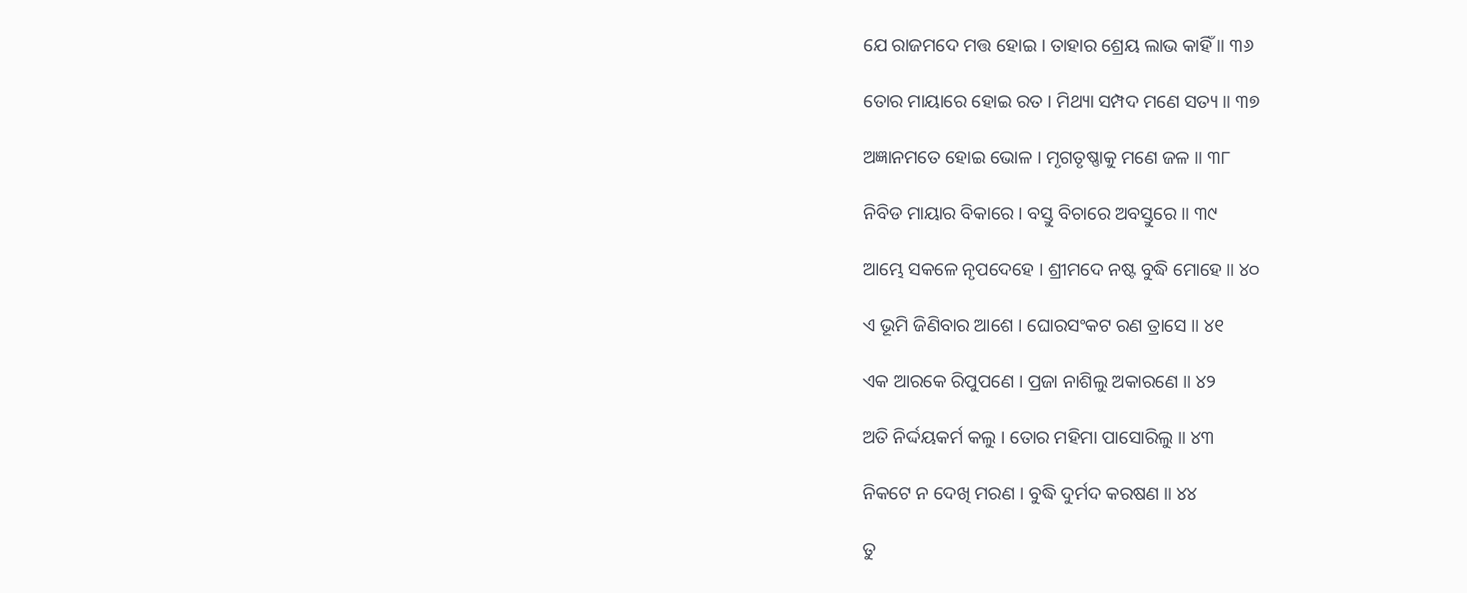ଯେ ରାଜମଦେ ମତ୍ତ ହୋଇ । ତାହାର ଶ୍ରେୟ ଲାଭ କାହିଁ ॥ ୩୬

ତୋର ମାୟାରେ ହୋଇ ରତ । ମିଥ୍ୟା ସମ୍ପଦ ମଣେ ସତ୍ୟ ॥ ୩୭

ଅଜ୍ଞାନମତେ ହୋଇ ଭୋଳ । ମୃଗତୃଷ୍ଣାକୁ ମଣେ ଜଳ ॥ ୩୮

ନିବିଡ ମାୟାର ବିକାରେ । ବସ୍ତୁ ବିଚାରେ ଅବସ୍ତୁରେ ॥ ୩୯

ଆମ୍ଭେ ସକଳେ ନୃପଦେହେ । ଶ୍ରୀମଦେ ନଷ୍ଟ ବୁଦ୍ଧି ମୋହେ ॥ ୪୦

ଏ ଭୂମି ଜିଣିବାର ଆଶେ । ଘୋରସଂକଟ ରଣ ତ୍ରାସେ ॥ ୪୧

ଏକ ଆରକେ ରିପୁପଣେ । ପ୍ରଜା ନାଶିଲୁ ଅକାରଣେ ॥ ୪୨

ଅତି ନିର୍ଦ୍ଦୟକର୍ମ କଲୁ । ତୋର ମହିମା ପାସୋରିଲୁ ॥ ୪୩

ନିକଟେ ନ ଦେଖି ମରଣ । ବୁଦ୍ଧି ଦୁର୍ମଦ କରଷଣ ॥ ୪୪

ତୁ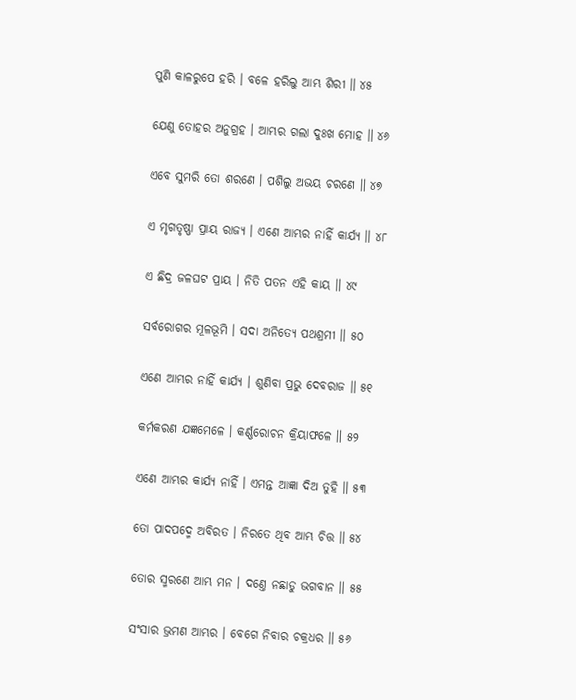ପୁଣି କାଳରୁପେ ହରି । ବଳେ ହରିଲୁ ଆମ୍ଭ ଶିରୀ ॥ ୪୫

ଯେଣୁ ତୋହର ଅନୁଗ୍ରହ । ଆମ୍ଭର ଗଲା ଦୁଃଖ ମୋହ ॥ ୪୬

ଏବେ ସୁମରି ତୋ ଶରଣେ । ପଶିଲୁ ଅଭୟ ଚରଣେ ॥ ୪୭

ଏ ମୃଗତୃଷ୍ଣା ପ୍ରାୟ ରାଜ୍ୟ । ଏଣେ ଆମ୍ଭର ନାହିଁ କାର୍ଯ୍ୟ ॥ ୪୮

ଏ ଛିଦ୍ର ଜଳଘଟ ପ୍ରାୟ । ନିତି ପତନ ଏହି କାୟ ॥ ୪୯

ସର୍ବରୋଗର ମୂଳଭୂମି । ସଦା ଅନିତ୍ୟେ ପଥଶ୍ରମୀ ॥ ୫୦

ଏଣେ ଆମ୍ଭର ନାହିଁ କାର୍ଯ୍ୟ । ଶୁଣିବା ପ୍ରଭୁ ଦେବରାଜ ॥ ୫୧

କର୍ମକରଣ ଯଜ୍ଞମେଳେ । କର୍ଣ୍ଣରୋଚନ କ୍ରିୟାଫଳେ ॥ ୫୨

ଏଣେ ଆମ୍ଭର କାର୍ଯ୍ୟ ନାହିଁ । ଏମନ୍ତ ଆଜ୍ଞା ଦିଅ ତୁହି ॥ ୫୩

ତୋ ପାଦପଦ୍ମେ ଅବିରତ । ନିରତେ ଥିବ ଆମ୍ଭ ଚିତ୍ତ ॥ ୫୪

ତୋର ସ୍ମରଣେ ଆମ୍ଭ ମନ । ଦଣ୍ତେ ନଛାଡୁ ଭଗବାନ ॥ ୫୫

ସଂସାର ଭ୍ରମଣ ଆମ୍ଭର । ବେଗେ ନିବାର ଚକ୍ରଧର ॥ ୫୬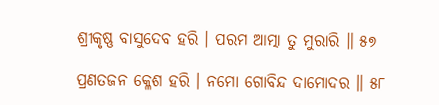ଶ୍ରୀକୃଷ୍ଣ ବାସୁଦେବ ହରି । ପରମ ଆତ୍ମା ତୁ ମୁରାରି ॥ ୫୭

ପ୍ରଣତଜନ କ୍ଳେଶ ହରି । ନମୋ ଗୋବିନ୍ଦ ଦାମୋଦର ॥ ୫୮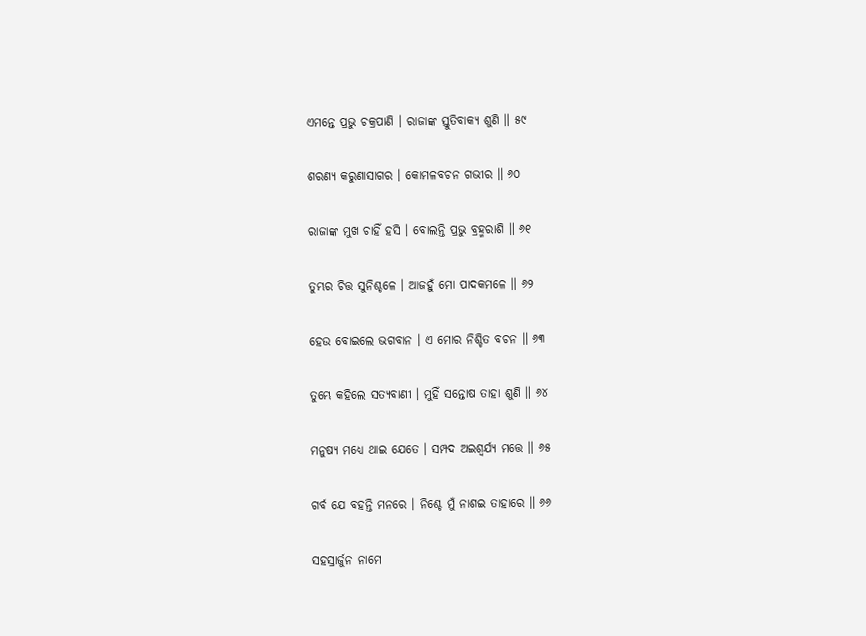ଏମନ୍ତେ ପ୍ରଭୁ ଚକ୍ରପାଣି । ରାଜାଙ୍କ ସ୍ତୁତିବାକ୍ୟ ଶୁଣି ॥ ୫୯

ଶରଣ୍ୟ କରୁଣାସାଗର । କୋମଳବଚନ ଗଭୀର ॥ ୬୦

ରାଜାଙ୍କ ମୁଖ ଚାହିଁ ହସି । ବୋଲନ୍ତି ପ୍ରଭୁ ବ୍ରହ୍ମରାଶି ॥ ୬୧

ତୁମ୍ଭର ଚିତ୍ତ ସୁନିଶ୍ଚଳେ । ଆଜହୁଁ ମୋ ପାଦକମଳେ ॥ ୬୨

ହେଉ ବୋଇଲେ ଭଗବାନ । ଏ ମୋର ନିଶ୍ଚିତ ବଚନ ॥ ୬୩

ତୁମ୍ଭେ କହିଲେ ସତ୍ୟବାଣୀ । ମୁହିଁ ସନ୍ତୋଷ ତାହା ଶୁଣି ॥ ୬୪

ମନୁଷ୍ୟ ମଧ୍ୟେ ଥାଇ ଯେତେ । ସମ୍ପଦ ଅଇଶ୍ୱର୍ଯ୍ୟ ମତ୍ତେ ॥ ୬୫

ଗର୍ବ ଯେ ବହନ୍ତି ମନରେ । ନିଶ୍ଚେ ମୁଁ ନାଶଇ ତାହାରେ ॥ ୬୬

ସହସ୍ରାର୍ଜୁନ ନାମେ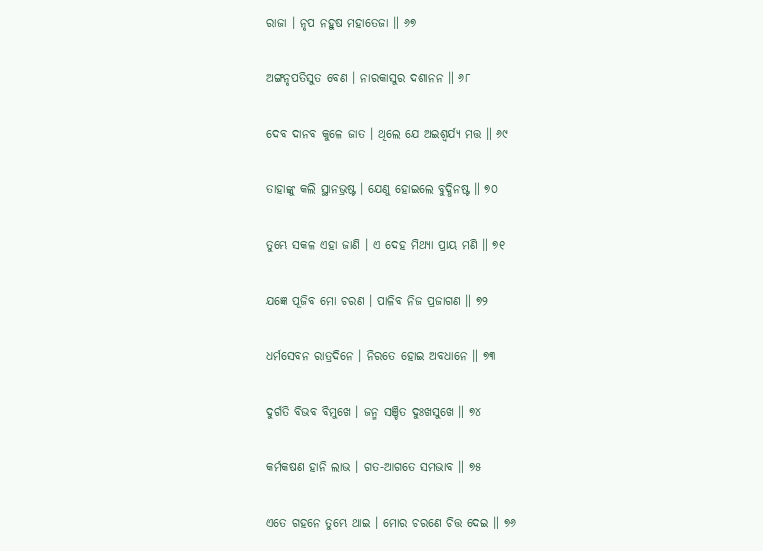ରାଜା । ନୃପ ନହୁଷ ମହାତେଜା ॥ ୬୭

ଅଙ୍ଗନୃପତିସୁତ ବେଣ । ନାରକାସୁର ଦଶାନନ ॥ ୬୮

ଦେବ ଦାନବ କୁଳେ ଜାତ । ଥିଲେ ଯେ ଅଇଶ୍ୱର୍ଯ୍ୟ ମତ୍ତ ॥ ୬୯

ତାହାଙ୍କୁ କଲି ସ୍ଥାନଭ୍ରଷ୍ଟ । ଯେଣୁ ହୋଇଲେ ବୁଦ୍ଧିନଷ୍ଟ ॥ ୭୦

ତୁମ୍ଭେ ସକଳ ଏହା ଜାଣି । ଏ ଦେହ ମିଥ୍ୟା ପ୍ରାୟ ମଣି ॥ ୭୧

ଯଜ୍ଞେ ପୂଜିବ ମୋ ଚରଣ । ପାଳିବ ନିଜ ପ୍ରଜାଗଣ ॥ ୭୨

ଧର୍ମସେବନ ରାତ୍ରଦିନେ । ନିରତେ ହୋଇ ଅବଧାନେ ॥ ୭୩

ଦୁର୍ଗତି ବିଭବ ବିମୁଖେ । ଜନ୍ମ ସଞ୍ଚିତ ଦୁଃଖସୁଖେ ॥ ୭୪

କର୍ମକଷଣ ହାନି ଲାଭ । ଗତ-ଆଗତେ ସମଭାବ ॥ ୭୫

ଏତେ ଗହନେ ତୁମ୍ଭେ ଥାଇ । ମୋର ଚରଣେ ଚିତ୍ତ ଦେଇ ॥ ୭୬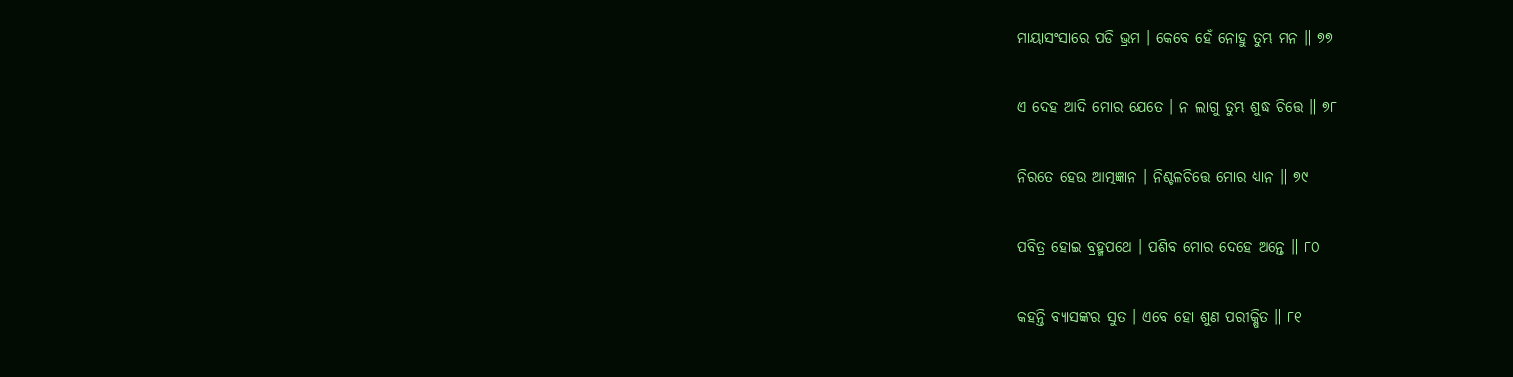ମାୟାସଂସାରେ ପଡି ଭ୍ରମ । କେବେ ହେଁ ନୋହୁ ତୁମ୍ଭ ମନ ॥ ୭୭

ଏ ଦେହ ଆଦି ମୋର ଯେତେ । ନ ଲାଗୁ ତୁମ୍ଭ ଶୁଦ୍ଧ ଚିତ୍ତେ ॥ ୭୮

ନିରତେ ହେଉ ଆତ୍ମଜ୍ଞାନ । ନିଶ୍ଚଳଚିତ୍ତେ ମୋର ଧ୍ୟାନ ॥ ୭୯

ପବିତ୍ର ହୋଇ ବ୍ରହ୍ମପଥେ । ପଶିବ ମୋର ଦେହେ ଅନ୍ତେ ॥ ୮୦

କହନ୍ତି ବ୍ୟାସଙ୍କର ସୁତ । ଏବେ ହୋ ଶୁଣ ପରୀକ୍ଷିତ ॥ ୮୧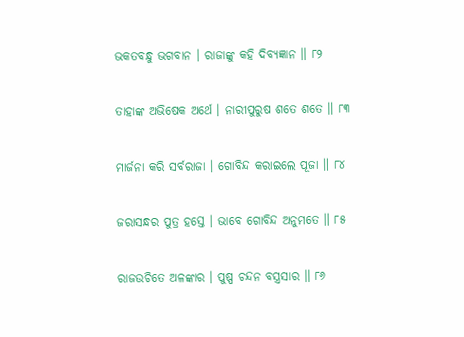ଭକତବନ୍ଧୁ ଭଗବାନ । ରାଜାଙ୍କୁ କହି ଦିବ୍ୟଜ୍ଞାନ ॥ ୮୨

ତାହାଙ୍କ ଅଭିଷେକ ଅର୍ଥେ । ନାରୀପୁରୁଷ ଶତେ ଶତେ ॥ ୮୩

ମାର୍ଜନା କରି ସର୍ବରାଜା । ଗୋବିନ୍ଦ କରାଇଲେ ପୂଜା ॥ ୮୪

ଜରାସନ୍ଧର ପୁତ୍ର ହସ୍ତେ । ଭାବେ ଗୋବିନ୍ଦ ଅନୁମତେ ॥ ୮୫

ରାଜଉଚିତେ ଅଳଙ୍କାର । ପୁଷ୍ପ ଚନ୍ଦନ ବସ୍ତ୍ରସାର ॥ ୮୬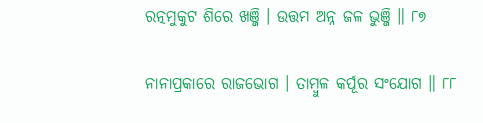ରତ୍ନମୁକୁଟ ଶିରେ ଖଞ୍ଜି । ଉତ୍ତମ ଅନ୍ନ ଜଳ ଭୁଞ୍ଜି ॥ ୮୭

ନାନାପ୍ରକାରେ ରାଜଭୋଗ । ତାମ୍ବୁଳ କର୍ପୂର ସଂଯୋଗ ॥ ୮୮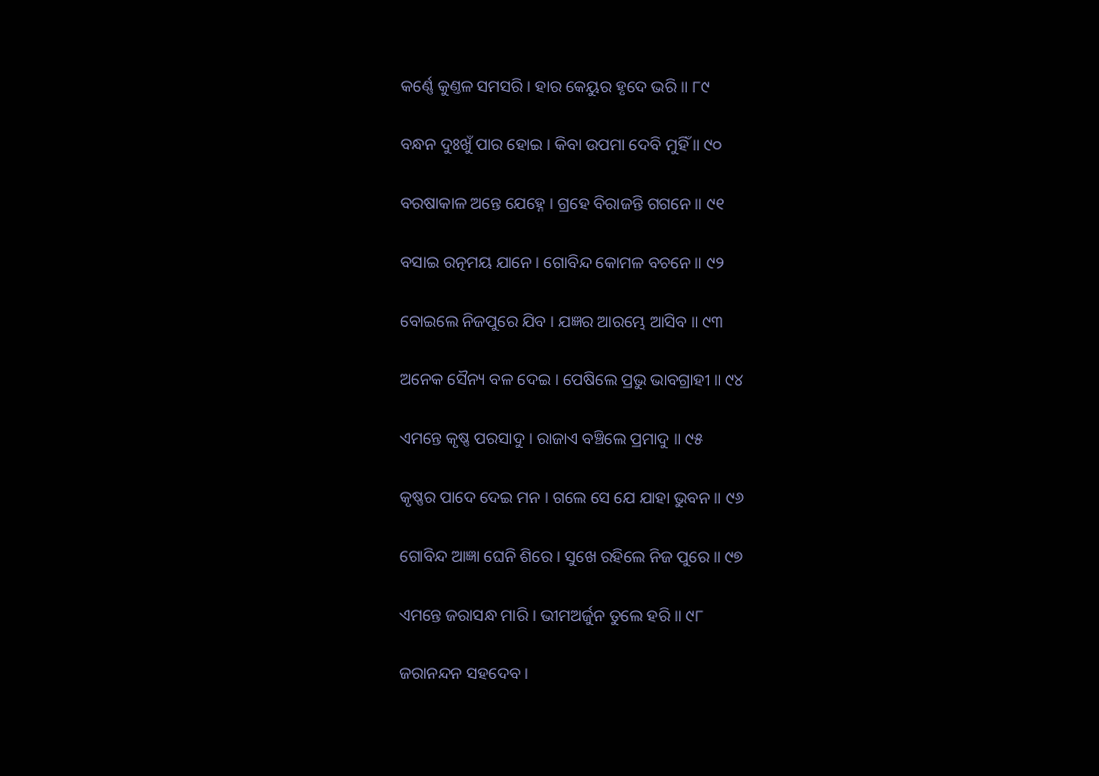କର୍ଣ୍ଣେ କୁଣ୍ତଳ ସମସରି । ହାର କେୟୁର ହୃଦେ ଭରି ॥ ୮୯

ବନ୍ଧନ ଦୁଃଖୁଁ ପାର ହୋଇ । କିବା ଉପମା ଦେବି ମୁହିଁ ॥ ୯୦

ବରଷାକାଳ ଅନ୍ତେ ଯେହ୍ନେ । ଗ୍ରହେ ବିରାଜନ୍ତି ଗଗନେ ॥ ୯୧

ବସାଇ ରତ୍ନମୟ ଯାନେ । ଗୋବିନ୍ଦ କୋମଳ ବଚନେ ॥ ୯୨

ବୋଇଲେ ନିଜପୁରେ ଯିବ । ଯଜ୍ଞର ଆରମ୍ଭେ ଆସିବ ॥ ୯୩

ଅନେକ ସୈନ୍ୟ ବଳ ଦେଇ । ପେଷିଲେ ପ୍ରଭୁ ଭାବଗ୍ରାହୀ ॥ ୯୪

ଏମନ୍ତେ କୃଷ୍ଣ ପରସାଦୁ । ରାଜାଏ ବଞ୍ଚିଲେ ପ୍ରମାଦୁ ॥ ୯୫

କୃଷ୍ଣର ପାଦେ ଦେଇ ମନ । ଗଲେ ସେ ଯେ ଯାହା ଭୁବନ ॥ ୯୬

ଗୋବିନ୍ଦ ଆଜ୍ଞା ଘେନି ଶିରେ । ସୁଖେ ରହିଲେ ନିଜ ପୁରେ ॥ ୯୭

ଏମନ୍ତେ ଜରାସନ୍ଧ ମାରି । ଭୀମଅର୍ଜୁନ ତୁଲେ ହରି ॥ ୯୮

ଜରାନନ୍ଦନ ସହଦେବ ।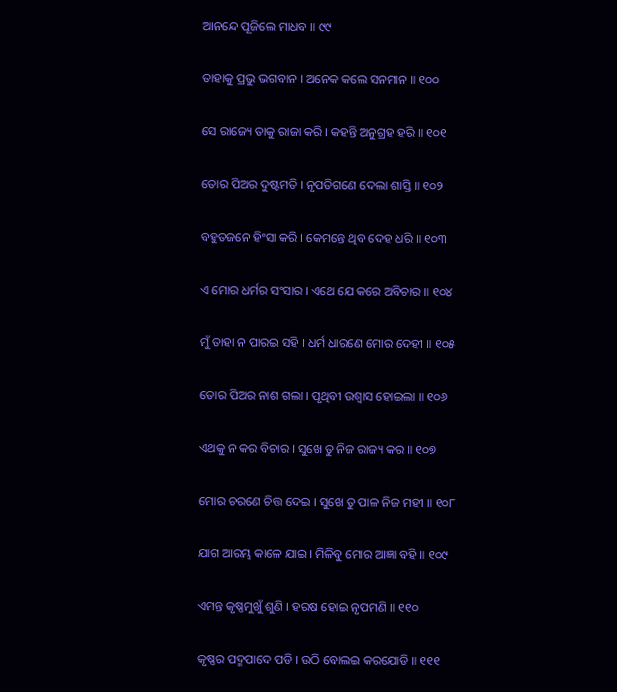ଆନନ୍ଦେ ପୂଜିଲେ ମାଧବ ॥ ୯୯

ତାହାକୁ ପ୍ରଭୁ ଭଗବାନ । ଅନେକ କଲେ ସନମାନ ॥ ୧୦୦

ସେ ରାଜ୍ୟେ ତାକୁ ରାଜା କରି । କହନ୍ତି ଅନୁଗ୍ରହ ହରି ॥ ୧୦୧

ତୋର ପିଅର ଦୁଷ୍ଟମତି । ନୃପତିଗଣେ ଦେଲା ଶାସ୍ତି ॥ ୧୦୨

ବହୁତଜନେ ହିଂସା କରି । କେମନ୍ତେ ଥିବ ଦେହ ଧରି ॥ ୧୦୩

ଏ ମୋର ଧର୍ମର ସଂସାର । ଏଥେ ଯେ କରେ ଅବିଚାର ॥ ୧୦୪

ମୁଁ ତାହା ନ ପାରଇ ସହି । ଧର୍ମ ଧାରଣେ ମୋର ଦେହୀ ॥ ୧୦୫

ତୋର ପିଅର ନାଶ ଗଲା । ପୃଥିବୀ ଉଶ୍ୱାସ ହୋଇଲା ॥ ୧୦୬

ଏଥକୁ ନ କର ବିଚାର । ସୁଖେ ତୁ ନିଜ ରାଜ୍ୟ କର ॥ ୧୦୭

ମୋର ଚରଣେ ଚିତ୍ତ ଦେଇ । ସୁଖେ ତୁ ପାଳ ନିଜ ମହୀ ॥ ୧୦୮

ଯାଗ ଆରମ୍ଭ କାଳେ ଯାଇ । ମିଳିବୁ ମୋର ଆଜ୍ଞା ବହି ॥ ୧୦୯

ଏମନ୍ତ କୃଷ୍ଣମୁଖୁଁ ଶୁଣି । ହରଷ ହୋଇ ନୃପମଣି ॥ ୧୧୦

କୃଷ୍ଣର ପଦ୍ମପାଦେ ପଡି । ଉଠି ବୋଲଇ କରଯୋଡି ॥ ୧୧୧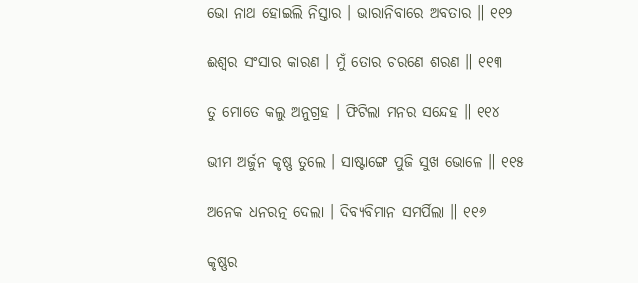ଭୋ ନାଥ ହୋଇଲି ନିସ୍ତାର । ଭାରାନିବାରେ ଅବତାର ॥ ୧୧୨

ଈଶ୍ୱର ସଂସାର କାରଣ । ମୁଁ ତୋର ଚରଣେ ଶରଣ ॥ ୧୧୩

ତୁ ମୋତେ କଲୁ ଅନୁଗ୍ରହ । ଫିଟିଲା ମନର ସନ୍ଦେହ ॥ ୧୧୪

ଭୀମ ଅର୍ଜୁନ କୃଷ୍ଣ ତୁଲେ । ସାଷ୍ଟାଙ୍ଗେ ପୁଜି ସୁଖ ଭୋଳେ ॥ ୧୧୫

ଅନେକ ଧନରତ୍ନ ଦେଲା । ଦିବ୍ୟବିମାନ ସମର୍ପିଲା ॥ ୧୧୬

କୃଷ୍ଣର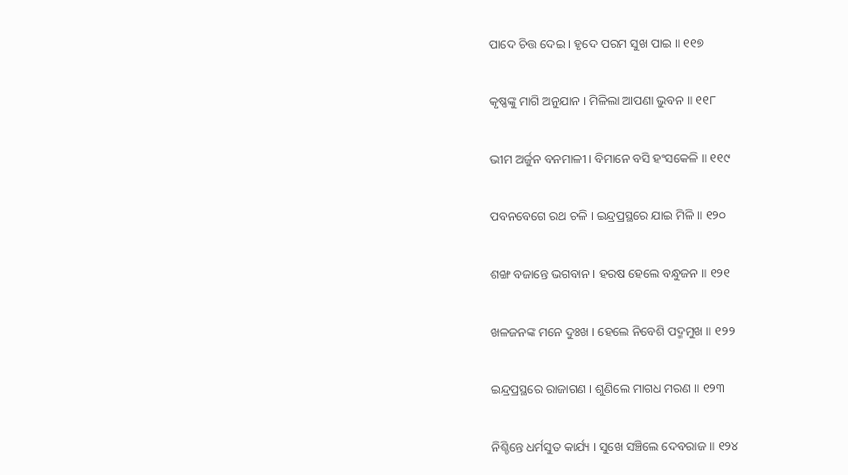ପାଦେ ଚିତ୍ତ ଦେଇ । ହୃଦେ ପରମ ସୁଖ ପାଇ ॥ ୧୧୭

କୃଷ୍ଣଙ୍କୁ ମାଗି ଅନୁଯାନ । ମିଳିଲା ଆପଣା ଭୁବନ ॥ ୧୧୮

ଭୀମ ଅର୍ଜୁନ ବନମାଳୀ । ବିମାନେ ବସି ହଂସକେଳି ॥ ୧୧୯

ପବନବେଗେ ରଥ ଚଳି । ଇନ୍ଦ୍ରପ୍ରସ୍ଥରେ ଯାଇ ମିଳି ॥ ୧୨୦

ଶଙ୍ଖ ବଜାନ୍ତେ ଭଗବାନ । ହରଷ ହେଲେ ବନ୍ଧୁଜନ ॥ ୧୨୧

ଖଳଜନଙ୍କ ମନେ ଦୁଃଖ । ହେଲେ ନିବେଶି ପଦ୍ମମୁଖ ॥ ୧୨୨

ଇନ୍ଦ୍ରପ୍ରସ୍ଥରେ ରାଜାଗଣ । ଶୁଣିଲେ ମାଗଧ ମରଣ ॥ ୧୨୩

ନିଶ୍ଚିନ୍ତେ ଧର୍ମସୁତ କାର୍ଯ୍ୟ । ସୁଖେ ସଞ୍ଚିଲେ ଦେବରାଜ ॥ ୧୨୪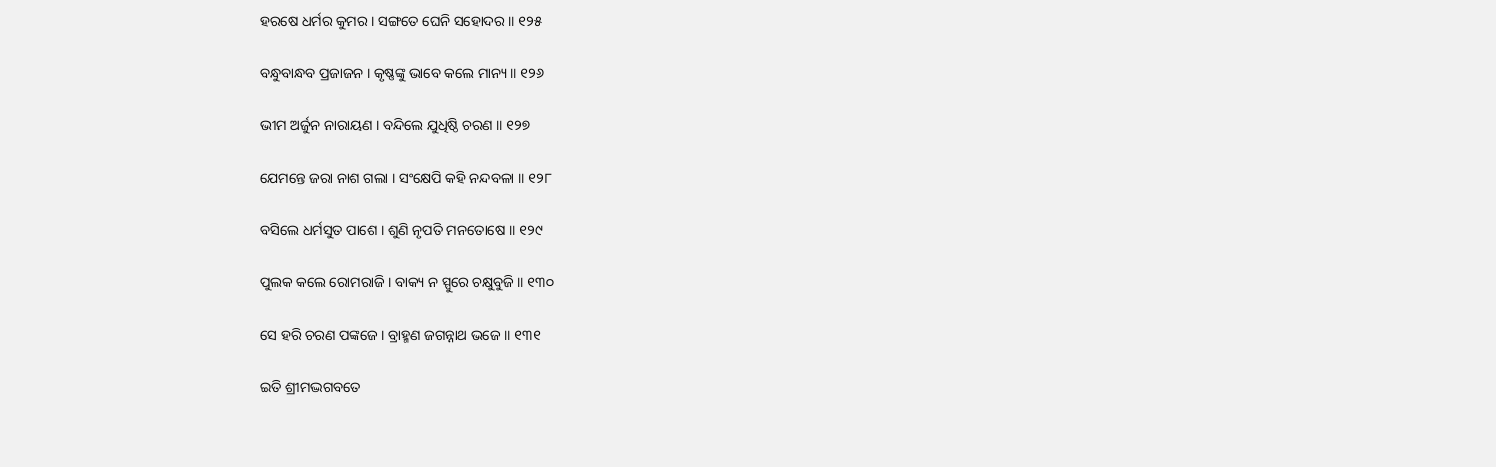ହରଷେ ଧର୍ମର କୁମର । ସଙ୍ଗତେ ଘେନି ସହୋଦର ॥ ୧୨୫

ବନ୍ଧୁବାନ୍ଧବ ପ୍ରଜାଜନ । କୃଷ୍ଣଙ୍କୁ ଭାବେ କଲେ ମାନ୍ୟ ॥ ୧୨୬

ଭୀମ ଅର୍ଜୁନ ନାରାୟଣ । ବନ୍ଦିଲେ ଯୁଧିଷ୍ଠି ଚରଣ ॥ ୧୨୭

ଯେମନ୍ତେ ଜରା ନାଶ ଗଲା । ସଂକ୍ଷେପି କହି ନନ୍ଦବଳା ॥ ୧୨୮

ବସିଲେ ଧର୍ମସୁତ ପାଶେ । ଶୁଣି ନୃପତି ମନତୋଷେ ॥ ୧୨୯

ପୁଲକ କଲେ ରୋମରାଜି । ବାକ୍ୟ ନ ସ୍ପୁରେ ଚକ୍ଷୁବୁଜି ॥ ୧୩୦

ସେ ହରି ଚରଣ ପଙ୍କଜେ । ବ୍ରାହ୍ମଣ ଜଗନ୍ନାଥ ଭଜେ ॥ ୧୩୧

ଇତି ଶ୍ରୀମଦ୍ଭଗବତେ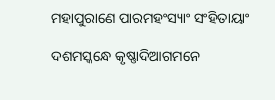ମହାପୁରାଣେ ପାରମହଂସ୍ୟାଂ ସଂହିତାୟାଂ

ଦଶମସ୍କନ୍ଧେ କୃଷ୍ଣାଦିଆଗମନେ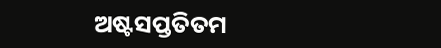ଅଷ୍ଟସପ୍ତତିତମ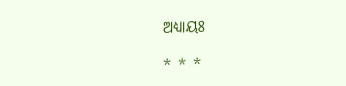ଅଧ୍ୟାୟଃ

* * *